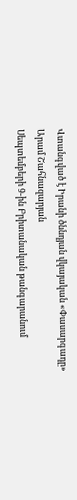Վտանգված է Իրանի ծննդյան վկայական «Փասարգադը»
Արամ Շահնազարյան
Սեպտեմբերի 9-ին Բրիտանական թանգարանում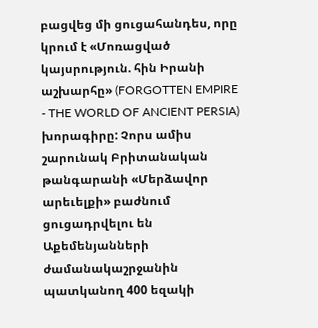բացվեց մի ցուցահանդես, որը կրում է «Մոռացված կայսրություն. հին Իրանի աշխարհը» (FORGOTTEN EMPIRE - THE WORLD OF ANCIENT PERSIA) խորագիրը: Չորս ամիս շարունակ Բրիտանական թանգարանի «Մերձավոր արեւելքի» բաժնում ցուցադրվելու են Աքեմենյանների ժամանակաշրջանին պատկանող 400 եզակի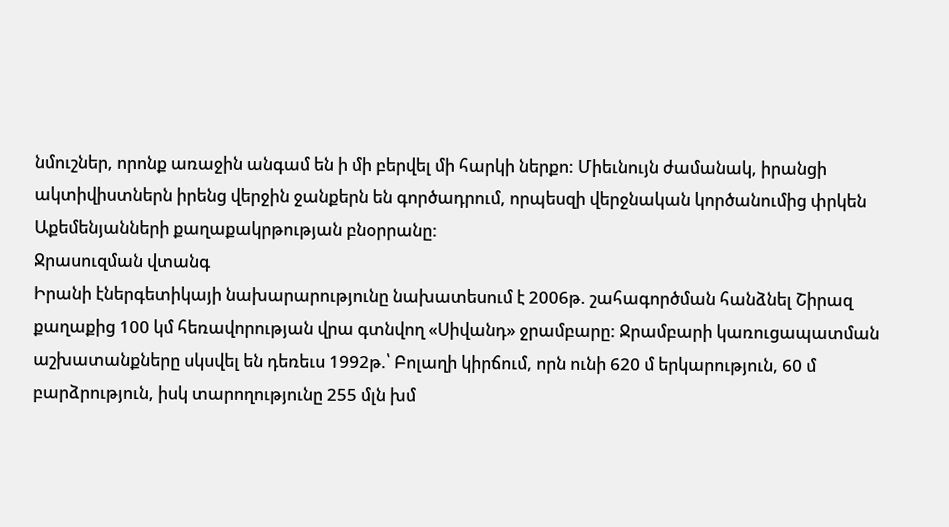նմուշներ, որոնք առաջին անգամ են ի մի բերվել մի հարկի ներքո: Միեւնույն ժամանակ, իրանցի ակտիվիստներն իրենց վերջին ջանքերն են գործադրում, որպեսզի վերջնական կործանումից փրկեն Աքեմենյանների քաղաքակրթության բնօրրանը:
Ջրասուզման վտանգ
Իրանի էներգետիկայի նախարարությունը նախատեսում է 2006թ. շահագործման հանձնել Շիրազ քաղաքից 100 կմ հեռավորության վրա գտնվող «Սիվանդ» ջրամբարը: Ջրամբարի կառուցապատման աշխատանքները սկսվել են դեռեւս 1992թ.՝ Բոլաղի կիրճում, որն ունի 620 մ երկարություն, 60 մ բարձրություն, իսկ տարողությունը 255 մլն խմ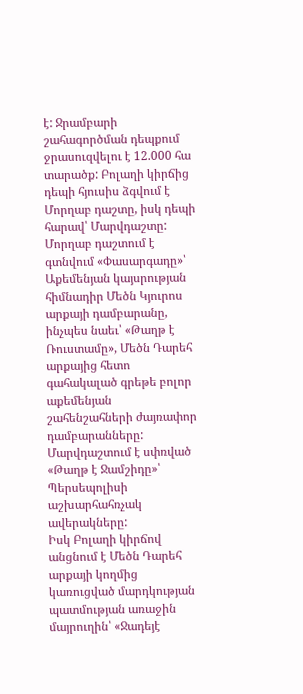է: Ջրամբարի շահագործման դեպքում ջրասուզվելու է 12.000 հա տարածք: Բոլաղի կիրճից դեպի հյուսիս ձգվում է Մորղաբ դաշտը, իսկ դեպի հարավ՝ Մարվդաշտը:
Մորղաբ դաշտում է գտնվում «Փասարգադը»՝ Աքեմենյան կայսրության հիմնադիր Մեծն Կյուրոս արքայի դամբարանը, ինչպես նաեւ՝ «Թաղթ է Ռուստամը», Մեծն Դարեհ արքայից հետո գահակալած գրեթե բոլոր աքեմենյան շահենշահների ժայռափոր դամբարանները: Մարվդաշտում է սփռված «Թաղթ է Ջամշիդը»՝ Պերսեպոլիսի աշխարհահռչակ ավերակները:
Իսկ Բոլաղի կիրճով անցնում է Մեծն Դարեհ արքայի կողմից կառուցված մարդկության պատմության առաջին մայրուղին՝ «Ջադեյէ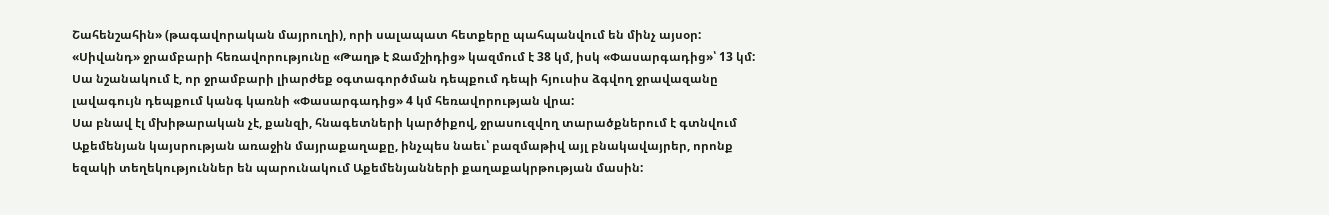Շահենշահին» (թագավորական մայրուղի), որի սալապատ հետքերը պահպանվում են մինչ այսօր: «Սիվանդ» ջրամբարի հեռավորությունը «Թաղթ է Ջամշիդից» կազմում է 38 կմ, իսկ «Փասարգադից»՝ 13 կմ:
Սա նշանակում է, որ ջրամբարի լիարժեք օգտագործման դեպքում դեպի հյուսիս ձգվող ջրավազանը լավագույն դեպքում կանգ կառնի «Փասարգադից» 4 կմ հեռավորության վրա:
Սա բնավ էլ մխիթարական չէ, քանզի, հնագետների կարծիքով, ջրասուզվող տարածքներում է գտնվում Աքեմենյան կայսրության առաջին մայրաքաղաքը, ինչպես նաեւ՝ բազմաթիվ այլ բնակավայրեր, որոնք եզակի տեղեկություններ են պարունակում Աքեմենյանների քաղաքակրթության մասին: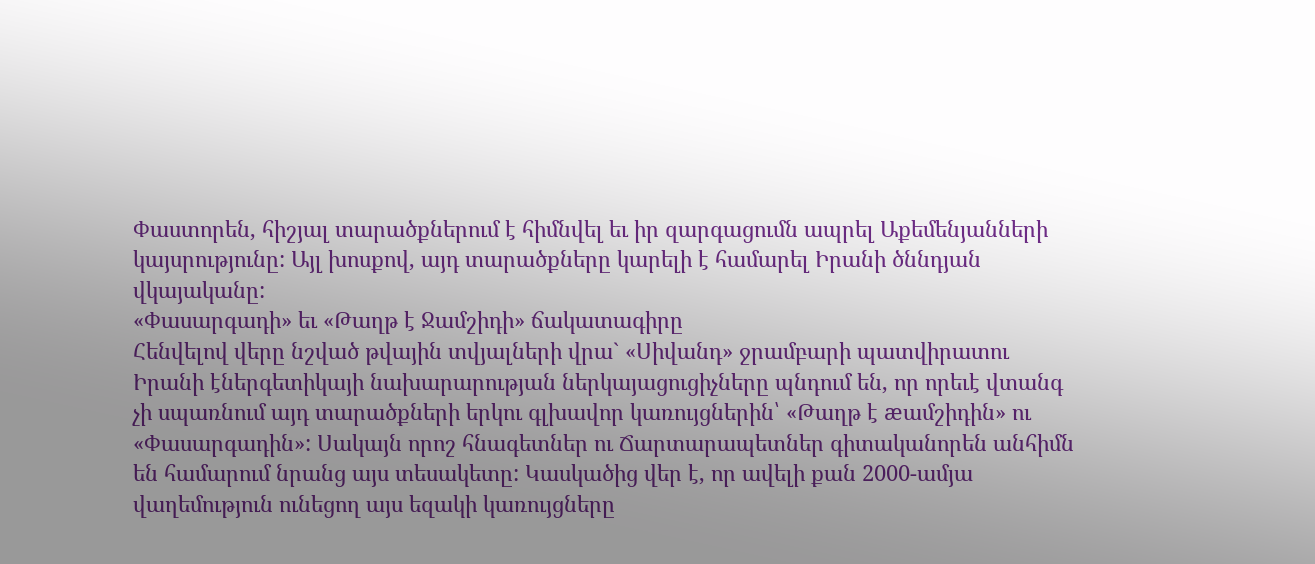Փաստորեն, հիշյալ տարածքներում է հիմնվել եւ իր զարգացումն ապրել Աքեմենյանների կայսրությունը: Այլ խոսքով, այդ տարածքները կարելի է համարել Իրանի ծննդյան վկայականը:
«Փասարգադի» եւ «Թաղթ է Ջամշիդի» ճակատագիրը
Հենվելով վերը նշված թվային տվյալների վրա` «Սիվանդ» ջրամբարի պատվիրատու Իրանի էներգետիկայի նախարարության ներկայացուցիչները պնդում են, որ որեւէ վտանգ չի սպառնում այդ տարածքների երկու գլխավոր կառույցներին՝ «Թաղթ է æամշիդին» ու «Փասարգադին»: Սակայն որոշ հնագետներ ու Ճարտարապետներ գիտականորեն անհիմն են համարում նրանց այս տեսակետը: Կասկածից վեր է, որ ավելի քան 2000-ամյա վաղեմություն ունեցող այս եզակի կառույցները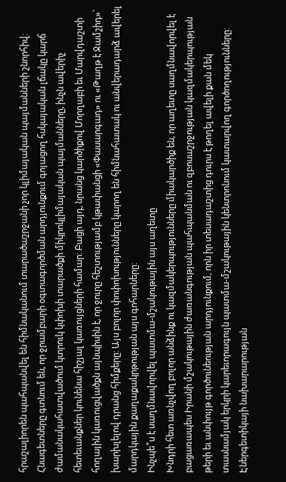հրաշալիորեն պահպանվել են հիմնականում տարածաշրջանի չոր կլիմայական պայմանների շնորհիվ:
Հնագետները գտնում են, որ ջրամբարի օգտագործման արդյունքում գոյացող հսկայական լճակը կարճ ժամանակահատվածում կտրուկ կփոխի տարածքի միկրոկլիմայական պայմանները, ինչն ավերիչ հետեւանքներ կունենա հիշյալ կառույցների համար: Բացի այդ, նրանց կարծիքով Մորղաբի եւ Մարվդաշտի հողային կառուցվածքն այնպիսին է, որ ջուրը հեշտությամբ կթափանցի «Փասարգադ» ու «Թաղթ է Ջամշիդ»՝ խարխլելով դրանց հիմքերը: Այս բոլոր փոփոխությունները կարող են հիմնահատակ ու անվերադարձ ավերել մարդկային քաղաքակրթության այս գոհարները:
Ինչպե՞ս է սաղմնավորվել պատմա-մշակութային այս աղետը
Խնդրի հետ առնչվող բոլոր անձինք ու կազմակերպությունները միակարծիք են, որ աղետը սաղմնավորվել է բացառապես Իրանի մշակութային ժառանգության պահպանման ու զբոսաշրջության կազմակերպության թերի եւ անփույթ գործունեության արդյունքում, որն իր տեսադաշտից դուրս է թողել ավելի քան մեկ տասնամյակ երկրի կարեւորագույն պատմա-մշակութային կենտրոնում կատարվող գործողությունները:
Էներգետիկայի նախարարության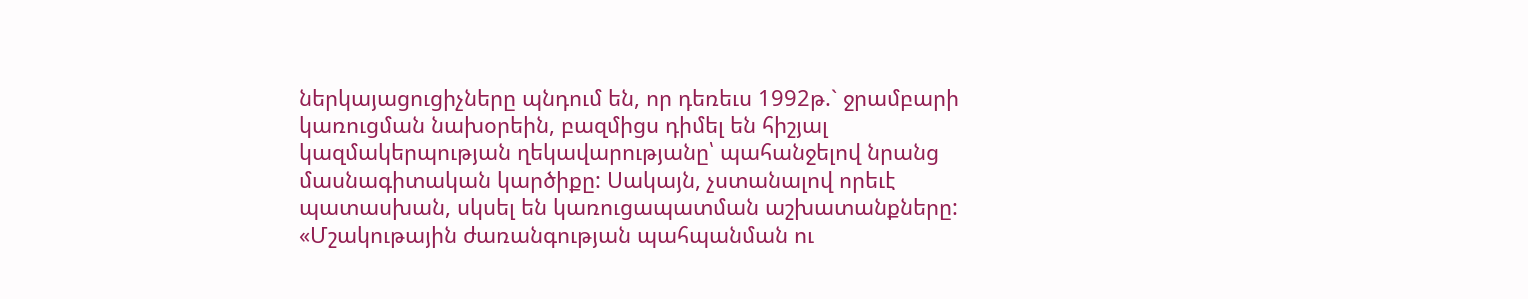ներկայացուցիչները պնդում են, որ դեռեւս 1992թ.` ջրամբարի կառուցման նախօրեին, բազմիցս դիմել են հիշյալ կազմակերպության ղեկավարությանը՝ պահանջելով նրանց մասնագիտական կարծիքը: Սակայն, չստանալով որեւէ պատասխան, սկսել են կառուցապատման աշխատանքները:
«Մշակութային ժառանգության պահպանման ու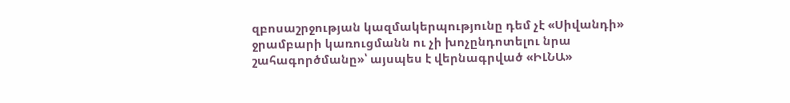զբոսաշրջության կազմակերպությունը դեմ չէ «Սիվանդի» ջրամբարի կառուցմանն ու չի խոչընդոտելու նրա շահագործմանը»՝ այսպես է վերնագրված «ԻԼՆԱ»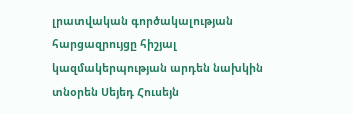լրատվական գործակալության հարցազրույցը հիշյալ կազմակերպության արդեն նախկին տնօրեն Սեյեդ Հուսեյն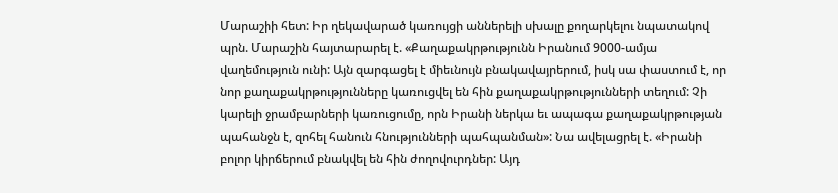Մարաշիի հետ: Իր ղեկավարած կառույցի աններելի սխալը քողարկելու նպատակով պրն. Մարաշին հայտարարել է. «Քաղաքակրթությունն Իրանում 9000-ամյա վաղեմություն ունի: Այն զարգացել է միեւնույն բնակավայրերում, իսկ սա փաստում է, որ նոր քաղաքակրթությունները կառուցվել են հին քաղաքակրթությունների տեղում: Չի կարելի ջրամբարների կառուցումը, որն Իրանի ներկա եւ ապագա քաղաքակրթության պահանջն է, զոհել հանուն հնությունների պահպանման»: Նա ավելացրել է. «Իրանի բոլոր կիրճերում բնակվել են հին ժողովուրդներ: Այդ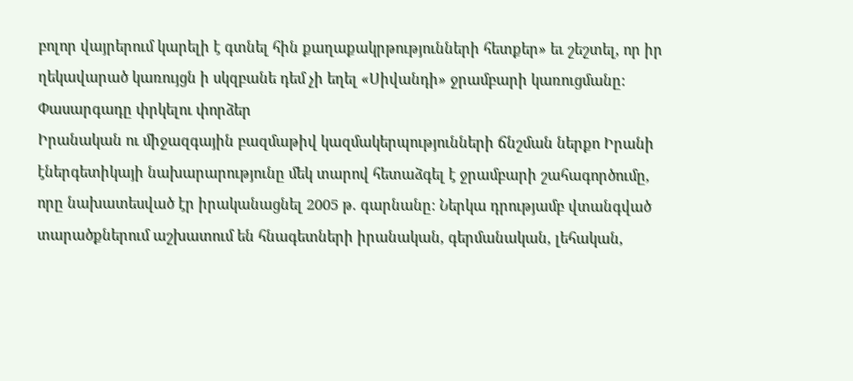բոլոր վայրերում կարելի է գտնել հին քաղաքակրթությունների հետքեր» եւ շեշտել, որ իր ղեկավարած կառույցն ի սկզբանե դեմ չի եղել «Սիվանդի» ջրամբարի կառուցմանը:
Փասարգադը փրկելու փորձեր
Իրանական ու միջազգային բազմաթիվ կազմակերպությունների ճնշման ներքո Իրանի էներգետիկայի նախարարությունը մեկ տարով հետաձգել է ջրամբարի շահագործումը, որը նախատեսված էր իրականացնել 2005 թ. գարնանը: Ներկա դրությամբ վտանգված տարածքներում աշխատում են հնագետների իրանական, գերմանական, լեհական,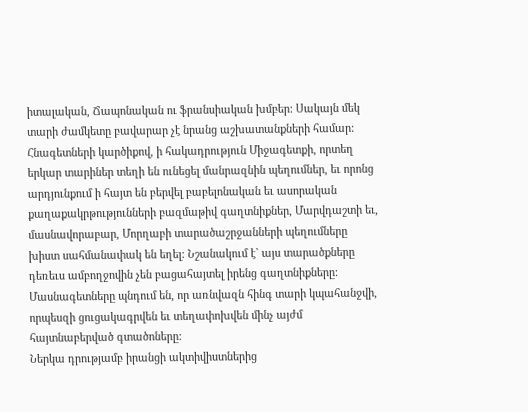իտալական, Ճապոնական ու ֆրանսիական խմբեր: Սակայն մեկ տարի ժամկետը բավարար չէ նրանց աշխատանքների համար: Հնագետների կարծիքով, ի հակադրություն Միջագետքի, որտեղ երկար տարիներ տեղի են ունեցել մանրազնին պեղումներ, եւ որոնց արդյունքում ի հայտ են բերվել բաբելոնական եւ ասորական քաղաքակրթությունների բազմաթիվ գաղտնիքներ, Մարվդաշտի եւ, մասնավորաբար, Մորղաբի տարածաշրջանների պեղումները խիստ սահմանափակ են եղել: Նշանակում է` այս տարածքները դեռեւս ամբողջովին չեն բացահայտել իրենց գաղտնիքները: Մասնագետները պնդում են, որ առնվազն հինգ տարի կպահանջվի, որպեսզի ցուցակագրվեն եւ տեղափոխվեն մինչ այժմ հայտնաբերված գտածոները:
Ներկա դրությամբ իրանցի ակտիվիստներից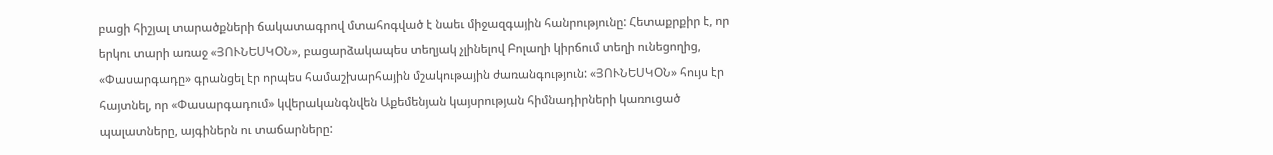բացի հիշյալ տարածքների ճակատագրով մտահոգված է նաեւ միջազգային հանրությունը: Հետաքրքիր է, որ երկու տարի առաջ «ՅՈՒՆԵՍԿOՆ», բացարձակապես տեղյակ չլինելով Բոլաղի կիրճում տեղի ունեցողից, «Փասարգադը» գրանցել էր որպես համաշխարհային մշակութային ժառանգություն: «ՅՈՒՆԵՍԿOՆ» հույս էր հայտնել, որ «Փասարգադում» կվերականգնվեն Աքեմենյան կայսրության հիմնադիրների կառուցած պալատները, այգիներն ու տաճարները: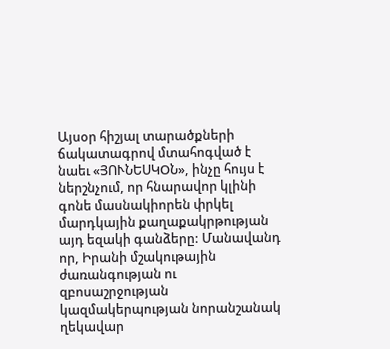Այսօր հիշյալ տարածքների ճակատագրով մտահոգված է նաեւ «ՅՈՒՆԵՍԿOՆ», ինչը հույս է ներշնչում, որ հնարավոր կլինի գոնե մասնակիորեն փրկել մարդկային քաղաքակրթության այդ եզակի գանձերը: Մանավանդ որ, Իրանի մշակութային ժառանգության ու զբոսաշրջության կազմակերպության նորանշանակ ղեկավար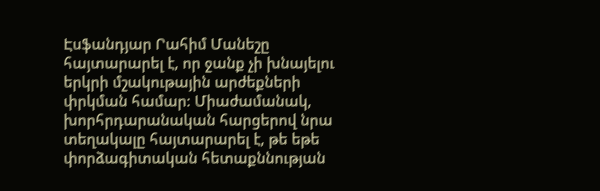Էսֆանդյար Րահիմ Մանեշը հայտարարել է, որ ջանք չի խնայելու երկրի մշակութային արժեքների փրկման համար: Միաժամանակ, խորհրդարանական հարցերով նրա տեղակալը հայտարարել է, թե եթե փորձագիտական հետաքննության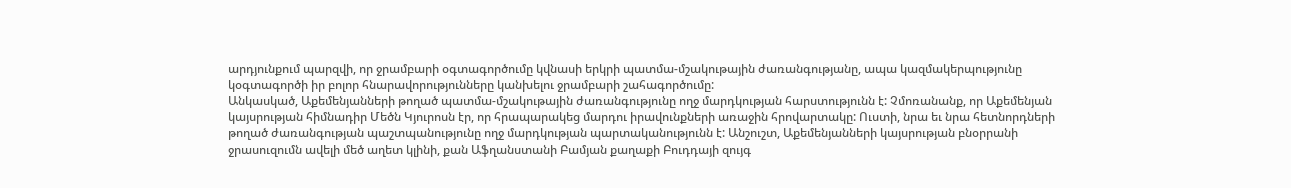արդյունքում պարզվի, որ ջրամբարի օգտագործումը կվնասի երկրի պատմա-մշակութային ժառանգությանը, ապա կազմակերպությունը կօգտագործի իր բոլոր հնարավորությունները կանխելու ջրամբարի շահագործումը:
Անկասկած, Աքեմենյանների թողած պատմա-մշակութային ժառանգությունը ողջ մարդկության հարստությունն է: Չմոռանանք, որ Աքեմենյան կայսրության հիմնադիր Մեծն Կյուրոսն էր, որ հրապարակեց մարդու իրավունքների առաջին հրովարտակը: Ուստի, նրա եւ նրա հետնորդների թողած ժառանգության պաշտպանությունը ողջ մարդկության պարտականությունն է: Անշուշտ, Աքեմենյանների կայսրության բնօրրանի ջրասուզումն ավելի մեծ աղետ կլինի, քան Աֆղանստանի Բամյան քաղաքի Բուդդայի զույգ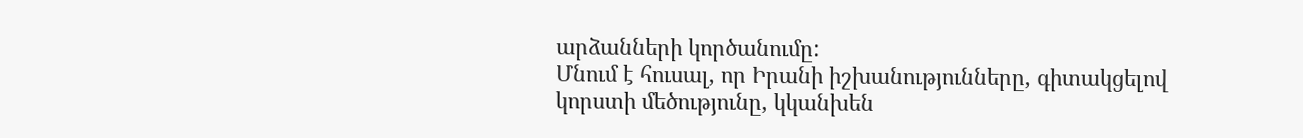արձանների կործանումը:
Մնում է հուսալ, որ Իրանի իշխանությունները, գիտակցելով կորստի մեծությունը, կկանխեն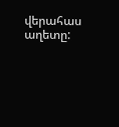վերահաս աղետը: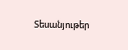Տեսանյութեր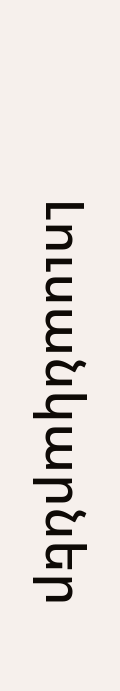Լուսանկարներ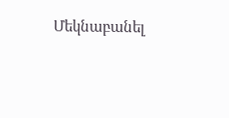Մեկնաբանել